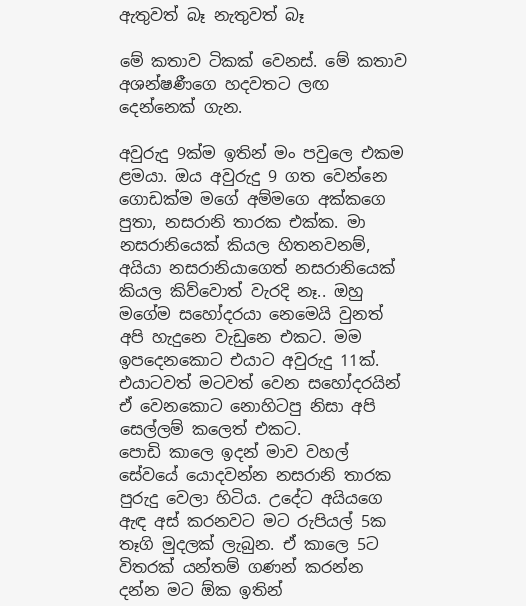ඇතුවත් බෑ නැතුවත් බෑ

මේ කතාව ටිකක් වෙනස්. මේ කතාව අශන්ෂණීගෙ හදවතට ලඟ දෙන්නෙක් ගැන.

අවුරුදු 9ක්ම ඉතින් මං පවුලෙ එකම ළමයා. ඔය අවුරුදු 9 ගත වෙන්නෙ ගොඩක්ම මගේ අම්මගෙ අක්කගෙ පුතා, නසරානි තාරක එක්ක. මා නසරානියෙක් කියල හිතනවනම්,  අයියා නසරානියාගෙත් නසරානියෙක් කියල කිව්වොත් වැරදි නෑ.. ඔහු මගේම සහෝදරයා නෙමෙයි වුනත් අපි හැදුනෙ වැඩුනෙ එකට. මම ඉපදෙනකොට එයාට අවුරුදු 11ක්. එයාටවත් මටවත් වෙන සහෝදරයින් ඒ වෙනකොට නොහිටපු නිසා අපි සෙල්ලම් කලෙත් එකට.
පොඩි කාලෙ ඉදන් මාව වහල් සේවයේ යොදවන්න නසරානි තාරක පුරුදු වෙලා හිටිය. උදේට අයියගෙ ඇඳ අස් කරනවට මට රුපියල් 5ක තෑගි මුදලක් ලැබුන. ඒ කාලෙ 5ට විතරක් යන්තම් ගණන් කරන්න දන්න මට ඕක ඉතින්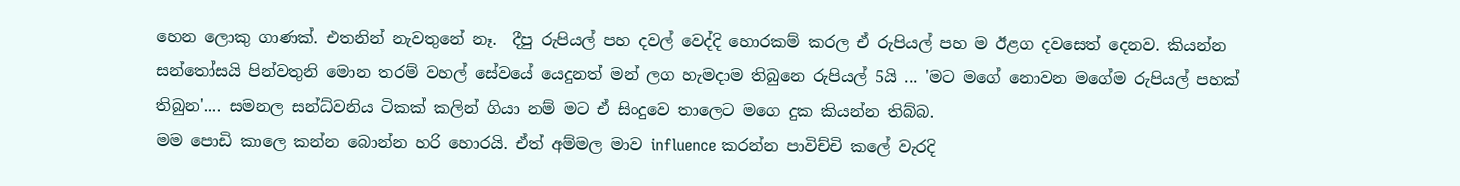හෙන ලොකු ගාණක්. එතනින් නැවතුනේ නෑ.  දීපු රුපියල් පහ දවල් වෙද්දි හොරකම් කරල ඒ රුපියල් පහ ම ඊළග දවසෙත් දෙනව. කියන්න සන්තෝසයි පින්වතුනි මොන තරම් වහල් සේවයේ යෙදුනත් මන් ලග හැමදාම තිබුනෙ රුපියල් 5යි ... 'මට මගේ නොවන මගේම රුපියල් පහක් තිබුන'.... සමනල සන්ධ්වනිය ටිකක් කලින් ගියා නම් මට ඒ සිංදුවෙ තාලෙට මගෙ දුක කියන්න තිබ්බ.
මම පොඩි කාලෙ කන්න බොන්න හරි හොරයි. ඒත් අම්මල මාව influence කරන්න පාවිච්චි කලේ වැරදි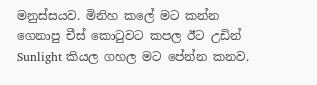මනුස්සයව. මිනිහ කලේ මට කන්න ගෙනාපු චීස් කොටුවට කපල ඊට උඩින් Sunlight කියල ගහල මට පේන්න කනව.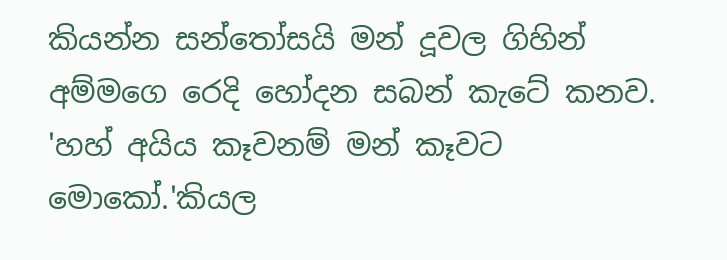කියන්න සන්තෝසයි මන් දූවල ගිහින් අම්මගෙ රෙදි හෝදන සබන් කැටේ කනව. 'හහ් අයිය කෑවනම් මන් කෑවට මොකෝ.'කියල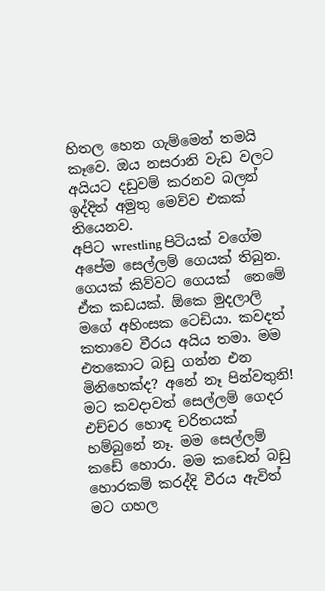හිතල හෙන ගැම්මෙන් තමයි කෑවෙ. ඔය නසරානි වැඩ වලට අයියට දඩුවම් කරනව බලන් ඉද්දිත් අමුතු මෙව්ව එකක් තියෙනව.
අපිට wrestling පිටියක් වගේම අපේම සෙල්ලම් ගෙයක් තිබුන. ගෙයක් කිව්වට ගෙයක්  නෙමේ ඒක කඩයක්. ඕකෙ මුදලාලි මගේ අහිංසක ටෙඩියා. කවදත් කතාවෙ වීරය අයිය තමා. මම එතකොට බඩු ගන්න එන මිනිහෙක්ද? අනේ නෑ පින්වතුනි! මට කවදාවත් සෙල්ලම් ගෙදර එච්චර හොඳ චරිතයක් හම්බුනේ නෑ. මම සෙල්ලම් කඩේ හොරා. මම කඩෙන් බඩු හොරකම් කරද්දි වීරය ඇවිත් මට ගහල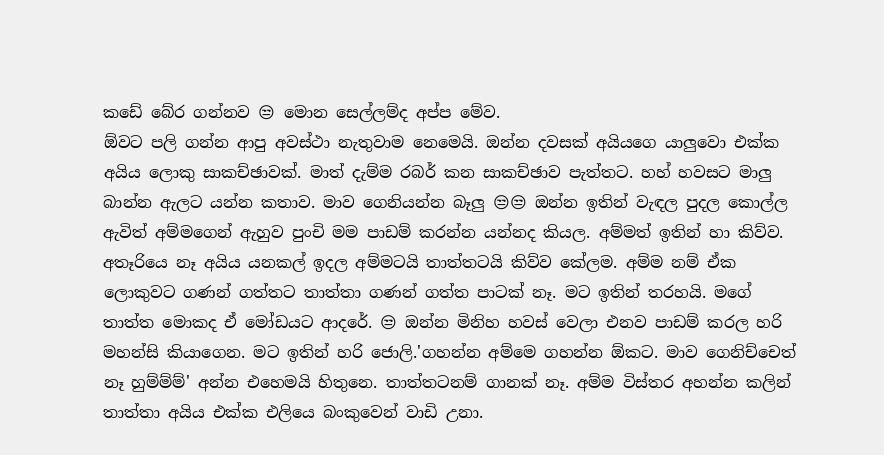කඩේ බේර ගන්නව 😒 මොන සෙල්ලම්ද අප්ප මේව.
ඕවට පලි ගන්න ආපු අවස්ථා නැතුවාම නෙමෙයි. ඔන්න දවසක් අයියගෙ යාලුවො එක්ක අයිය ලොකු සාකච්ඡාවක්. මාත් දැම්ම රබර් කන සාකච්ඡාව පැත්තට. හහ් හවසට මාලු බාන්න ඇලට යන්න කතාව. මාව ගෙනියන්න බෑලු 😒😒 ඔන්න ඉතින් වැඳල පුදල කොල්ල ඇවිත් අම්මගෙන් ඇහුව පුංචි මම පාඩම් කරන්න යන්නද කියල. අම්මත් ඉතින් හා කිව්ව. අතෑරියෙ නෑ අයිය යනකල් ඉදල අම්මටයි තාත්තටයි කිව්ව කේලම. අම්ම නම් ඒක ලොකුවට ගණන් ගත්තට තාත්තා ගණන් ගත්ත පාටක් නෑ. මට ඉතින් තරහයි. මගේ තාත්ත මොකද ඒ මෝඩයට ආදරේ. 😒 ඔන්න මිනිහ හවස් වෙලා එනව පාඩම් කරල හරි මහන්සි කියාගෙන. මට ඉතින් හරි ජොලි.'ගහන්න අම්මෙ ගහන්න ඕකට. මාව ගෙනිච්චෙත් නෑ හුම්ම්ම්' අන්න එහෙමයි හිතුනෙ. තාත්තටනම් ගානක් නෑ. අම්ම විස්තර අහන්න කලින් තාත්තා අයිය එක්ක එලියෙ බංකුවෙන් වාඩි උනා.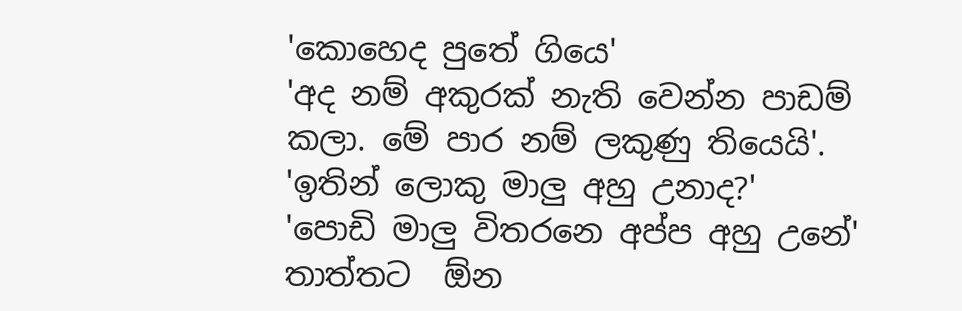'කොහෙද පුතේ ගියෙ'
'අද නම් අකුරක් නැති වෙන්න පාඩම් කලා. මේ පාර නම් ලකුණු තියෙයි'.
'ඉතින් ලොකු මාලු අහු උනාද?'
'පොඩි මාලු විතරනෙ අප්ප අහු උනේ'
තාත්තට  ඕන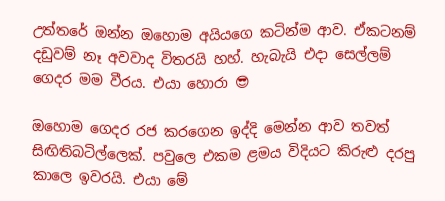උත්තරේ ඔන්න ඔහොම අයියගෙ කටින්ම ආව. ඒකටනම් දඩුවම් නෑ අවවාද විතරයි හහ්. හැබැයි එදා සෙල්ලම් ගෙදර මම වීරය. එයා හොරා 😎

ඔහොම ගෙදර රජ කරගෙන ඉද්දි මෙන්න ආව තවත් සිඟිතිබටිල්ලෙක්. පවුලෙ එකම ළමය විදියට කිරුළු දරපු කාලෙ ඉවරයි. එයා මේ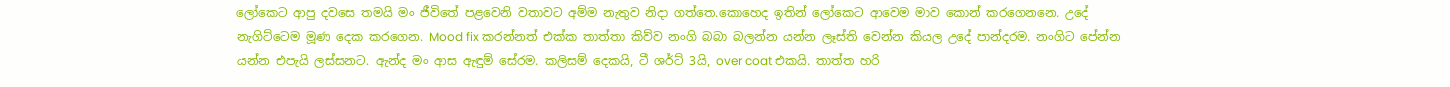ලෝකෙට ආපු දවසෙ තමයි මං ජීවිතේ පළවෙනි වතාවට අම්ම නැතුව නිදා ගත්තෙ.කොහෙද ඉතින් ලෝකෙට ආවෙම මාව කොන් කරගෙනනෙ. උදේ නැගිට්ටෙම මූණ දෙක කරගෙන. Mood fix කරන්නත් එක්ක තාත්තා කිව්ව නංගි බබා බලන්න යන්න ලෑස්ති වෙන්න කියල උදේ පාන්දරම. නංගිට පේන්න යන්න එපැයි ලස්සනට. ඇන්ද මං ආස ඇඳුම් සේරම. කලිසම් දෙකයි, ටී ශර්ට් 3යි, over coat එකයි. තාත්ත හරි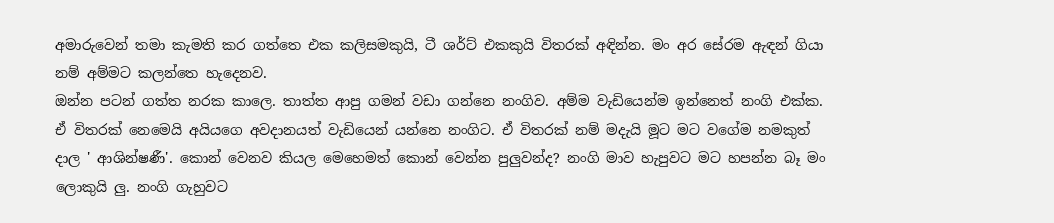අමාරුවෙන් තමා කැමති කර ගත්තෙ එක කලිසමකුයි, ටී ශර්ට් එකකුයි විතරක් අඳින්න. මං අර සේරම ඇඳන් ගියා නම් අම්මට කලන්තෙ හැදෙනව.
ඔන්න පටන් ගත්ත නරක කාලෙ. තාත්ත ආපු ගමන් වඩා ගන්නෙ නංගිව. අම්ම වැඩියෙන්ම ඉන්නෙත් නංගි එක්ක. ඒ විතරක් නෙමෙයි අයියගෙ අවදානයත් වැඩියෙන් යන්නෙ නංගිට. ඒ විතරක් නම් මදැයි මූට මට වගේම නමකුත් දාල ' ආශින්ෂණී'. කොන් වෙනව කියල මෙහෙමත් කොන් වෙන්න පුලුවන්ද? නංගි මාව හැපුවට මට හපන්න බෑ මං ලොකුයි ලු. නංගි ගැහුවට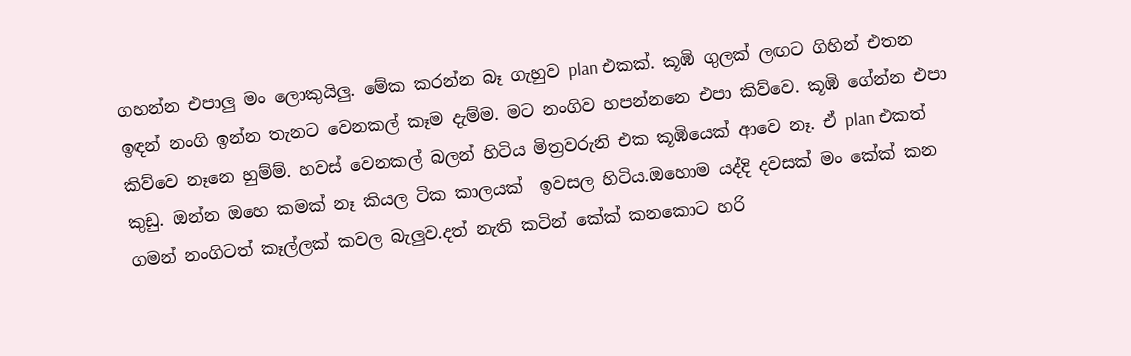ගහන්න එපාලු මං ලොකුයිලු. මේක කරන්න බෑ ගැහුව plan එකක්. කූඹි ගුලක් ලඟට ගිහින් එතන ඉඳන් නංගි ඉන්න තැනට වෙනකල් කෑම දැම්ම. මට නංගිව හපන්නනෙ එපා කිව්වෙ. කූඹි ගේන්න එපා කිව්වෙ නෑනෙ හුම්ම්. හවස් වෙනකල් බලන් හිටිය මිත්‍රවරුනි එක කූඹියෙක් ආවෙ නෑ. ඒ plan එකත් කුඩු. ඔන්න ඔහෙ කමක් නෑ කියල ටික කාලයක්  ඉවසල හිටිය.ඔහොම යද්දි දවසක් මං කේක් කන ගමන් නංගිටත් කෑල්ලක් කවල බැලුව.දත් නැති කටින් කේක් කනකොට හරි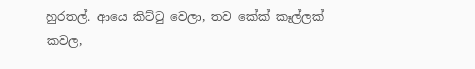හුරතල්. ආයෙ කිට්ටු වෙලා, තව කේක් කෑල්ලක් කවල,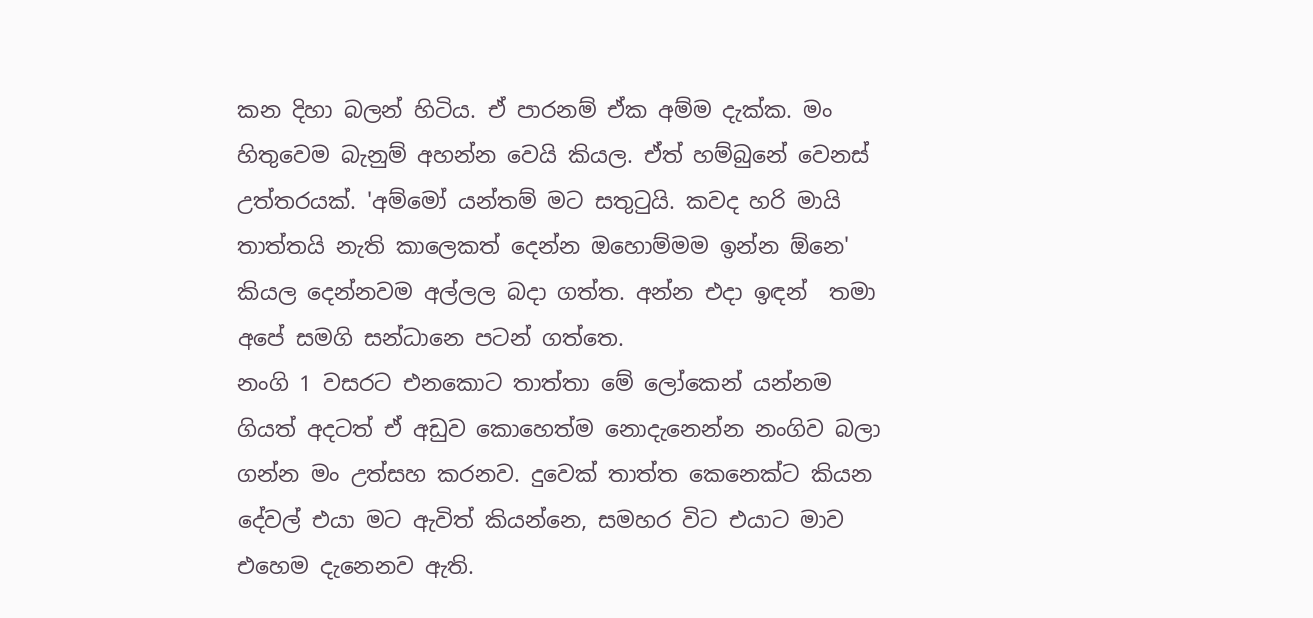කන දිහා බලන් හිටිය. ඒ පාරනම් ඒක අම්ම දැක්ක. මං හිතුවෙම බැනුම් අහන්න වෙයි කියල. ඒත් හම්බුනේ වෙනස් උත්තරයක්. 'අම්මෝ යන්තම් මට සතුටුයි. කවද හරි මායි තාත්තයි නැති කාලෙකත් දෙන්න ඔහොම්මම ඉන්න ඕනෙ' කියල දෙන්නවම අල්ලල බදා ගත්ත. අන්න එදා ඉඳන්  තමා අපේ සමගි සන්ධානෙ පටන් ගත්තෙ.
නංගි 1 වසරට එනකොට තාත්තා මේ ලෝකෙන් යන්නම ගියත් අදටත් ඒ අඩුව කොහෙත්ම නොදැනෙන්න නංගිව බලා ගන්න මං උත්සහ කරනව. දුවෙක් තාත්ත කෙනෙක්ට කියන දේවල් එයා මට ඇවිත් කියන්නෙ, සමහර විට එයාට මාව එහෙම දැනෙනව ඇති.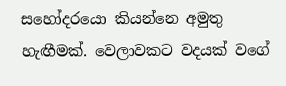සහෝදරයො කියන්නෙ අමුතු හැඟීමක්. වෙලාවකට වදයක් වගේ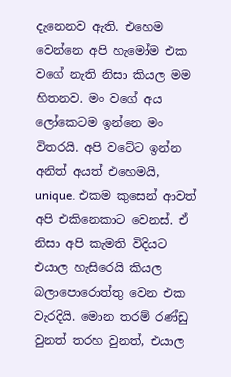දැනෙනව ඇති. එහෙම වෙන්නෙ අපි හැමෝම එක වගේ නැති නිසා කියල මම හිතනව. මං වගේ අය ලෝකෙටම ඉන්නෙ මං විතරයි. අපි වටේට ඉන්න අනිත් අයත් එහෙමයි, unique. එකම කුසෙන් ආවත් අපි එකිනෙකාට වෙනස්. ඒ නිසා අපි කැමති විදියට එයාල හැසිරෙයි කියල බලාපොරොත්තු වෙන එක වැරදියි. මොන තරම් රණ්ඩු වුනත් තරහ වුනත්, එයාල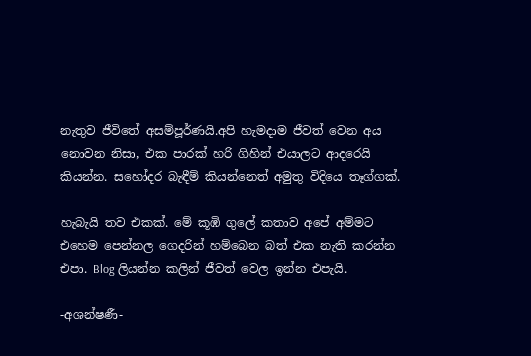නැතුව ජීවිතේ අසම්පූර්ණයි.අපි හැමදාම ජීවත් වෙන අය නොවන නිසා, එක පාරක් හරි ගිහින් එයාලට ආදරෙයි කියන්න. සහෝදර බැඳීම් කියන්නෙත් අමුතු විදියෙ තෑග්ගක්.

හැබැයි තව එකක්. මේ කූඹි ගුලේ කතාව අපේ අම්මට එහෙම පෙන්නල ගෙදරින් හම්බෙන බත් එක නැති කරන්න එපා. Blog ලියන්න කලින් ජීවත් වෙල ඉන්න එපැයි.

-අශන්ෂණී-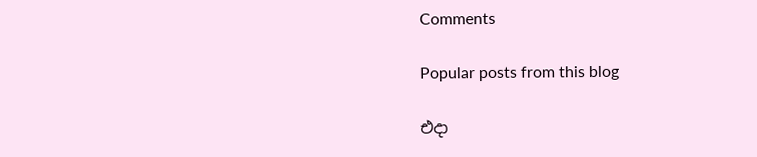Comments

Popular posts from this blog

එදා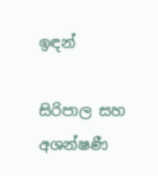ඉඳන්

සිරිපාල සහ අශන්ෂණී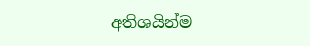අතිශයින්ම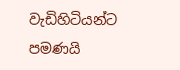වැඩිහිටියන්ට පමණයි